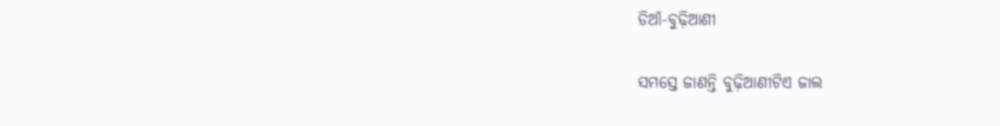ଡିଆଁ-ବୁଢ଼ିଆଣୀ

ସମସ୍ତେ ଜାଣନ୍ତି ବୁଢ଼ିଆଣୀଟିଏ ଜାଲ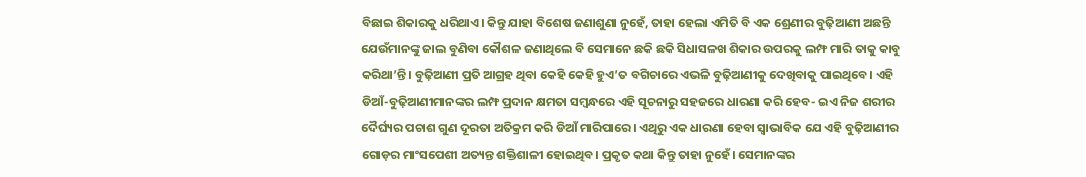ବିଛାଇ ଶିକାରକୁ ଧରିଥାଏ। କିନ୍ତୁ ଯାହା ବିଶେଷ ଜଣାଶୁଣା ନୁହେଁ, ତାହା ହେଲା ଏମିତି ବି ଏକ ଶ୍ରେଣୀର ବୁଢ଼ିଆଣୀ ଅଛନ୍ତି ଯେଉଁମାନଙ୍କୁ ଜାଲ ବୁଣିବା କୌଶଳ ଜଣାଥିଲେ ବି ସେମାନେ ଛକି ଛକି ସିଧାସଳଖ ଶିକାର ଉପରକୁ ଲମ୍ଫ ମାରି ତାକୁ କାବୁ କରିଥା’ନ୍ତି। ବୁଢ଼ିଆଣୀ ପ୍ରତି ଆଗ୍ରହ ଥିବା କେହି କେହି ହୁଏ’ତ ବଗିଚାରେ ଏଭଳି ବୁଢ଼ିଆଣୀକୁ ଦେଖିବାକୁ ପାଇଥିବେ। ଏହି ଡିଆଁ-ବୁଢ଼ିଆଣୀମାନଙ୍କର ଲମ୍ଫ ପ୍ରଦାନ କ୍ଷମତା ସମ୍ବନ୍ଧରେ ଏହି ସୂଚନାରୁ ସହଜରେ ଧାରଣା କରି ହେବ- ଇଏ ନିଜ ଶରୀର ଦୈର୍ଘ୍ୟର ପଚାଶ ଗୁଣ ଦୂରତା ଅତିକ୍ରମ କରି ଡିଆଁ ମାରିପାରେ। ଏଥିରୁ ଏକ ଧାରଣା ହେବା ସ୍ବାଭାବିକ ଯେ ଏହି ବୁଢ଼ିଆଣୀର ଗୋଡ଼ର ମାଂସପେଶୀ ଅତ୍ୟନ୍ତ ଶକ୍ତିଶାଳୀ ହୋଇଥିବ। ପ୍ରକୃତ କଥା କିନ୍ତୁ ତାହା ନୁହେଁ। ସେମାନଙ୍କର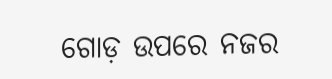ଗୋଡ଼ ଉପରେ ନଜର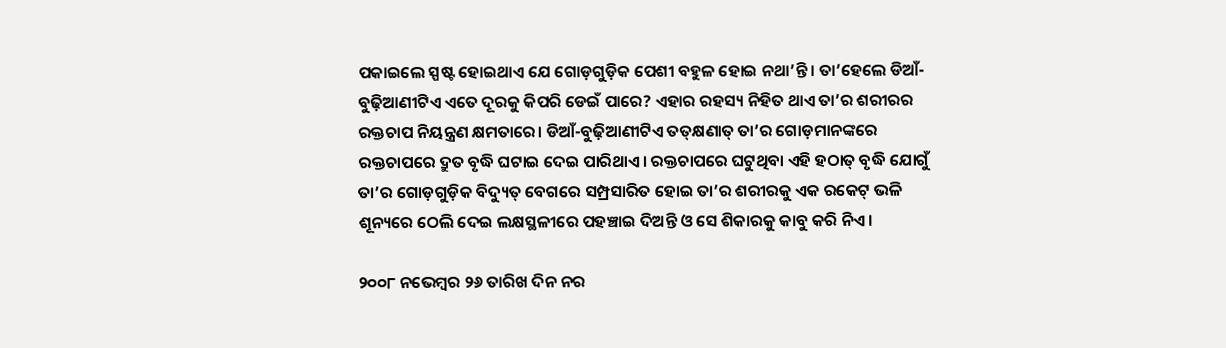ପକାଇଲେ ସ୍ପଷ୍ଟ ହୋଇଥାଏ ଯେ ଗୋଡ଼ଗୁଡ଼ିକ ପେଶୀ ବହୁଳ ହୋଇ ନଥା’ନ୍ତି। ତା’ହେଲେ ଡିଆଁ-ବୁଢ଼ିଆଣୀଟିଏ ଏତେ ଦୂରକୁ କିପରି ଡେଇଁ ପାରେ? ଏହାର ରହସ୍ୟ ନିହିତ ଥାଏ ତା’ର ଶରୀରର ରକ୍ତଚାପ ନିୟନ୍ତ୍ରଣ କ୍ଷମତାରେ। ଡିଆଁ-ବୁଢ଼ିଆଣୀଟିଏ ତତ୍‌କ୍ଷଣାତ୍ ତା’ର ଗୋଡ଼ମାନଙ୍କରେ ରକ୍ତଚାପରେ ଦ୍ରୁତ ବୃଦ୍ଧି ଘଟାଇ ଦେଇ ପାରିଥାଏ। ରକ୍ତଚାପରେ ଘଟୁଥିବା ଏହି ହଠାତ୍ ବୃଦ୍ଧି ଯୋଗୁଁ ତା’ର ଗୋଡ଼ଗୁଡ଼ିକ ବିଦ୍ୟୁତ୍ ବେଗରେ ସମ୍ପ୍ରସାରିତ ହୋଇ ତା’ର ଶରୀରକୁ ଏକ ରକେଟ୍ ଭଳି ଶୂନ୍ୟରେ ଠେଲି ଦେଇ ଲକ୍ଷସ୍ଥଳୀରେ ପହଞ୍ଚାଇ ଦିଅନ୍ତି ଓ ସେ ଶିକାରକୁ କାବୁ କରି ନିଏ।

୨୦୦୮ ନଭେମ୍ବର ୨୬ ତାରିଖ ଦିନ ନର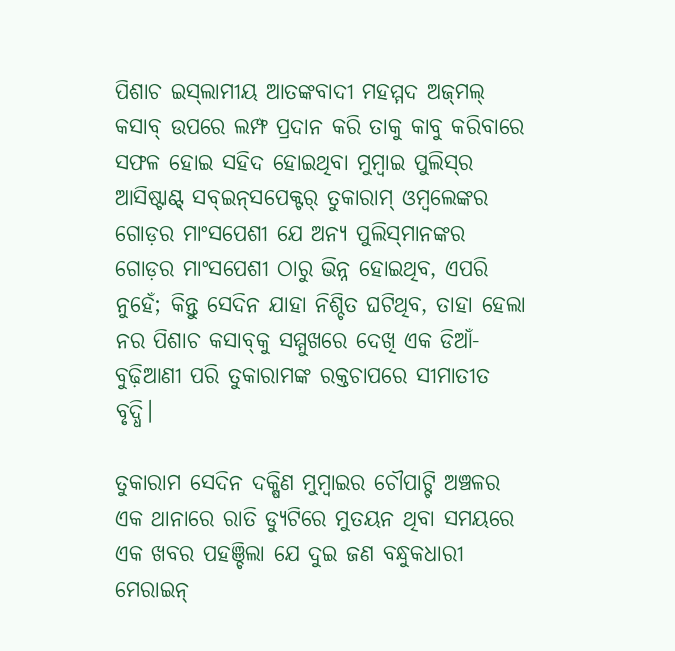ପିଶାଚ ଇସ୍‌ଲାମୀୟ ଆତଙ୍କବାଦୀ ମହମ୍ମଦ ଅଜ୍‌ମଲ୍ କସାବ୍ ଉପରେ ଲମ୍ଫ ପ୍ରଦାନ କରି ତାକୁ କାବୁ କରିବାରେ ସଫଳ ହୋଇ ସହିଦ ହୋଇଥିବା ମୁମ୍ବାଇ ପୁଲିସ୍‌ର ଆସିଷ୍ଟାଣ୍ଟ୍ ସବ୍‌ଇନ୍‌ସପେକ୍ଟର୍ ତୁକାରାମ୍ ଓମ୍ବଲେଙ୍କର ଗୋଡ଼ର ମାଂସପେଶୀ ଯେ ଅନ୍ୟ ପୁଲିସ୍‌ମାନଙ୍କର ଗୋଡ଼ର ମାଂସପେଶୀ ଠାରୁ ଭିନ୍ନ ହୋଇଥିବ, ଏପରି ନୁହେଁ; କିନ୍ତୁ ସେଦିନ ଯାହା ନିଶ୍ଚିତ ଘଟିଥିବ, ତାହା ହେଲା ନର ପିଶାଚ କସାବ୍‌କୁ ସମ୍ମୁଖରେ ଦେଖି ଏକ ଡିଆଁ-ବୁଢ଼ିଆଣୀ ପରି ତୁକାରାମଙ୍କ ରକ୍ତଚାପରେ ସୀମାତୀତ ବୃଦ୍ଧି।

ତୁକାରାମ ସେଦିନ ଦକ୍ଷିଣ ମୁମ୍ବାଇର ଚୌପାଟ୍ଟି ଅଞ୍ଚଳର ଏକ ଥାନାରେ ରାତି ଡ୍ୟୁଟିରେ ମୁତୟନ ଥିବା ସମୟରେ ଏକ ଖବର ପହଞ୍ଚିଲା ଯେ ଦୁଇ ଜଣ ବନ୍ଧୁକଧାରୀ ମେରାଇନ୍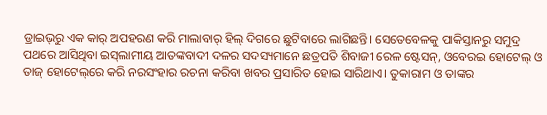ଡ୍ରାଇଭ୍‌ରୁ ଏକ କାର୍ ଅପହରଣ କରି ମାଲାବାର୍ ହିଲ୍ ଦିଗରେ ଛୁଟିବାରେ ଲାଗିଛନ୍ତି। ସେତେବେଳକୁ ପାକିସ୍ତାନରୁ ସମୁଦ୍ର ପଥରେ ଆସିଥିବା ଇସ୍‌ଲାମୀୟ ଆତଙ୍କବାଦୀ ଦଳର ସଦସ୍ୟମାନେ ଛତ୍ରପତି ଶିବାଜୀ ରେଳ ଷ୍ଟେସନ୍, ଓବେରଇ ହୋଟେଲ୍ ଓ ତାଜ୍ ହୋଟେଲ୍‌ରେ କରି ନରସଂହାର ରଚନା କରିବା ଖବର ପ୍ରସାରିତ ହୋଇ ସାରିଥାଏ। ତୁକାରାମ ଓ ତାଙ୍କର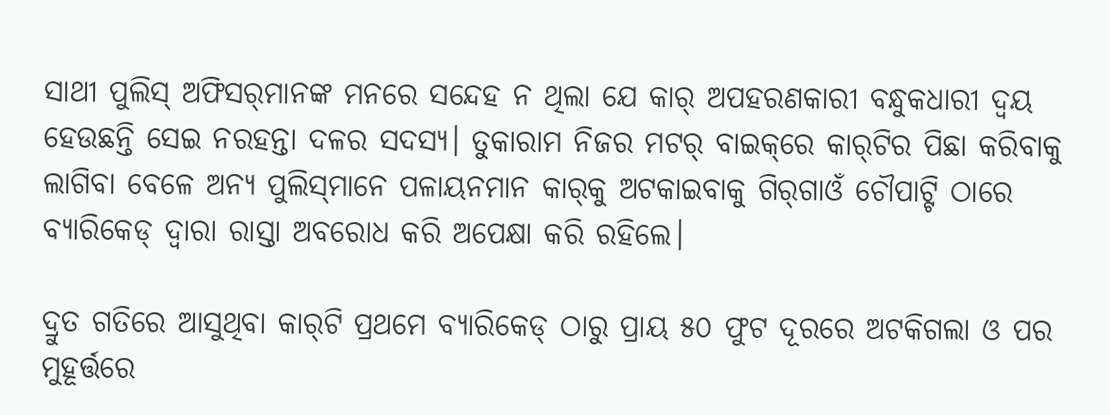ସାଥୀ ପୁଲିସ୍ ଅଫିସର୍‌ମାନଙ୍କ ମନରେ ସନ୍ଦେହ ନ ଥିଲା ଯେ କାର୍ ଅପହରଣକାରୀ ବନ୍ଧୁକଧାରୀ ଦ୍ବୟ ହେଉଛନ୍ତି ସେଇ ନରହନ୍ତା ଦଳର ସଦସ୍ୟ। ତୁକାରାମ ନିଜର ମଟର୍ ବାଇକ୍‌ରେ କାର୍‌ଟିର ପିଛା କରିବାକୁ ଲାଗିବା ବେଳେ ଅନ୍ୟ ପୁଲିସ୍‌ମାନେ ପଳାୟନମାନ କାର୍‌କୁ ଅଟକାଇବାକୁ ଗିର୍‌ଗାଓଁ ଚୌପାଟ୍ଟି ଠାରେ ବ୍ୟା‌ରିକେଡ୍ ଦ୍ବାରା ରାସ୍ତା ଅବରୋଧ କରି ଅପେକ୍ଷା କରି ରହିଲେ।

ଦ୍ରୁତ ଗତିରେ ଆସୁଥିବା କାର୍‌ଟି ପ୍ରଥମେ ବ୍ୟାରିକେଡ୍‌ ଠାରୁ ପ୍ରାୟ ୫୦ ଫୁଟ ଦୂରରେ ଅଟକିଗଲା ଓ ପର ମୁହୂର୍ତ୍ତରେ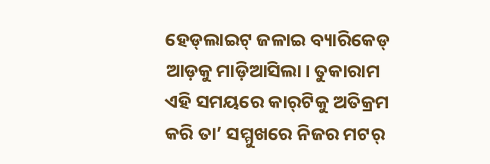ହେଡ୍‌ଲାଇଟ୍ ଜଳାଇ ବ୍ୟାରିକେଡ୍ ଆଡ଼କୁ ମାଡ଼ିଆସିଲା। ତୁକାରାମ ଏହି ସମୟରେ କାର୍‌ଟିକୁ ଅତିକ୍ରମ କରି ତା’ ସମ୍ମୁଖରେ ନିଜର ମଟର୍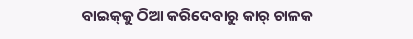ବାଇକ୍‌କୁ ଠିଆ କରିଦେବାରୁ କାର୍‌ ଚାଳକ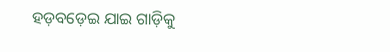ହଡ଼ବଡ଼େଇ ଯାଇ ଗାଡ଼ିକୁ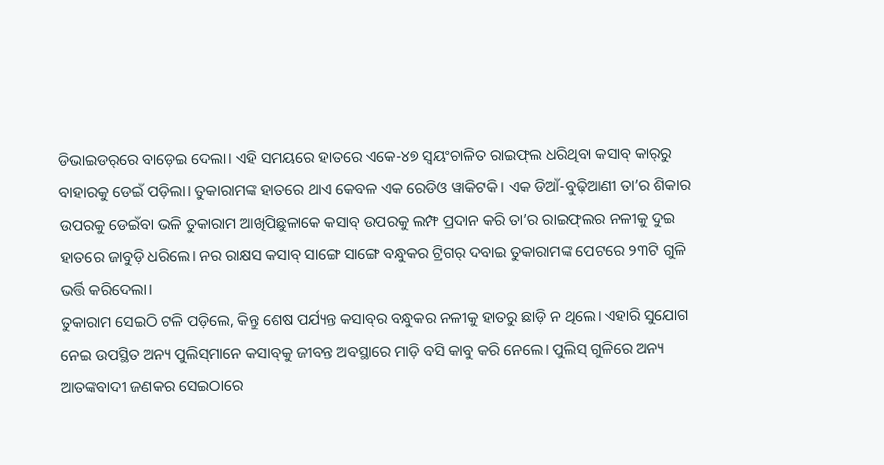ଡିଭାଇଡର୍‌ରେ ବାଡ଼େଇ ଦେଲା। ଏହି ସମୟରେ ହାତରେ ଏକେ-୪୭ ସ୍ବୟଂଚାଳିତ ରାଇଫ୍‌ଲ ଧରିଥିବା କସାବ୍ କାର୍‌ରୁ ବାହାରକୁ ଡେଇଁ ପଡ଼ିଲା। ତୁକାରାମଙ୍କ ହାତରେ ଥାଏ କେବଳ ଏକ ରେଡିଓ ୱାକିଟକି। ଏକ ଡିଆଁ-ବୁଢ଼ିଆଣୀ ତା’ର ଶିକାର ଉପରକୁ ଡେଇଁବା ଭଳି ତୁକାରାମ ଆଖିପିଛୁଳାକେ କସାବ୍ ଉପରକୁ ଲମ୍ଫ ପ୍ରଦାନ କରି ତା’ର ରାଇଫ୍‌ଲର ନଳୀକୁ ଦୁଇ ହାତରେ ଜାବୁଡ଼ି ଧରିଲେ। ନର ରାକ୍ଷସ କସାବ୍‌ ସାଙ୍ଗେ ସାଙ୍ଗେ ବନ୍ଧୁକର ଟ୍ରିଗର୍ ଦବାଇ ତୁକାରାମଙ୍କ ପେଟରେ ୨୩ଟି ଗୁଳି ଭର୍ତ୍ତି କରିଦେଲା।
ତୁକାରାମ ସେଇଠି ଟଳି ପଡ଼ିଲେ, କିନ୍ତୁ ଶେଷ ପର୍ଯ୍ୟନ୍ତ କସାବ୍‌ର ବନ୍ଧୁକର ନଳୀକୁ ହାତରୁ ଛାଡ଼ି ନ ଥିଲେ। ଏହାରି ସୁଯୋଗ ନେଇ ଉପସ୍ଥିତ ଅନ୍ୟ ପୁଲିସ୍‌ମାନେ କସାବ୍‌କୁ ଜୀବନ୍ତ ଅବସ୍ଥାରେ ମାଡ଼ି ବସି କାବୁ କରି ନେଲେ। ପୁଲିସ୍ ଗୁଳିରେ ଅନ୍ୟ ଆତଙ୍କବାଦୀ ଜଣକର ସେଇଠାରେ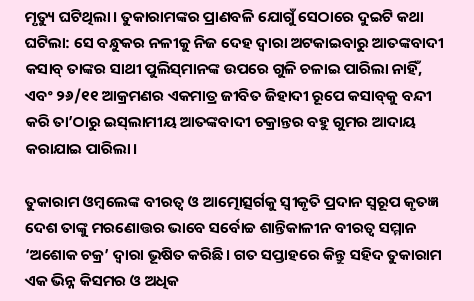ମୃତ୍ୟୁ ଘଟିଥିଲା। ତୁକାରାମଙ୍କର ପ୍ରାଣବଳି ଯୋଗୁଁ ସେଠ‌ାରେ ଦୁଇଟି କଥା ଘଟିଲା: ସେ ବନ୍ଧୁକର ନଳୀକୁ ନିଜ ଦେହ ଦ୍ବାରା ଅଟକାଇବାରୁ ଆତଙ୍କବାଦୀ କସାବ୍ ତାଙ୍କର ସାଥୀ ପୁଲିସ୍‌ମାନଙ୍କ ଉପରେ ଗୁଳି ଚଳାଇ ପାରିଲା ନାହିଁ, ଏବଂ ୨୬/୧୧ ଆକ୍ରମଣର ଏକମାତ୍ର ଜୀବିତ ଜିହାଦୀ ରୂପେ କସାବ୍‌କୁ ବନ୍ଦୀ କରି ତା’ଠାରୁ ଇସ୍‌ଲାମୀୟ ଆତଙ୍କବାଦୀ ଚକ୍ରାନ୍ତର ବହୁ ଗୁମର ଆଦାୟ କରାଯାଇ ପାରିଲା।

ତୁକାରାମ ଓମ୍ବଲେଙ୍କ ବୀରତ୍ବ ଓ ଆତ୍ମୋତ୍ସର୍ଗକୁ ସ୍ବୀକୃତି ପ୍ରଦାନ ସ୍ବରୂପ କୃତଜ୍ଞ ଦେଶ ତାଙ୍କୁ ମରଣୋତ୍ତର ଭାବେ ସର୍ବୋଚ୍ଚ ଶାନ୍ତିକାଳୀନ ବୀରତ୍ବ ସମ୍ମାନ ‘ଅଶୋକ ଚକ୍ର’ ଦ୍ବାରା ଭୂଷିତ କରିଛି। ଗତ ସପ୍ତାହରେ କିନ୍ତୁ ସହିଦ ତୁକାରାମ ଏକ ଭିନ୍ନ କିସମର ଓ ଅଧିକ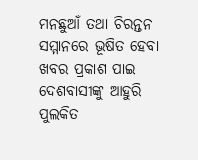ମନଛୁଆଁ ତଥା ଚିରନ୍ତନ ସମ୍ମାନରେ ଭୂଷିତ ହେବା ଖବର ପ୍ରକାଶ ପାଇ ଦେଶବାସୀଙ୍କୁ ଆହୁରି ପୁଲକିତ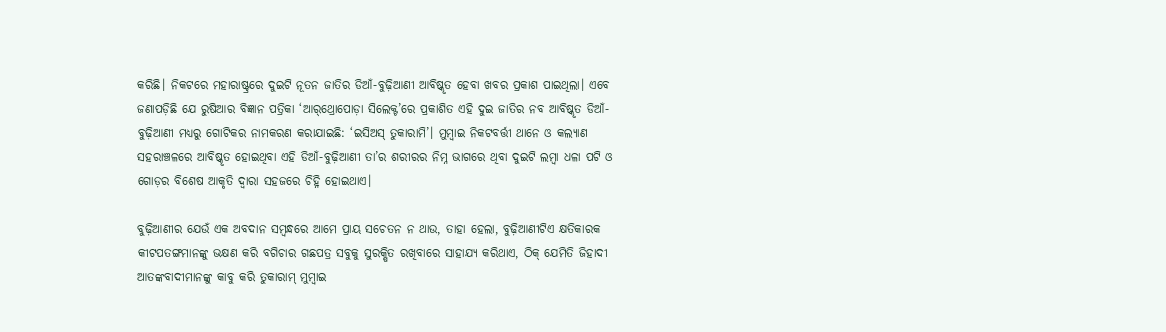କରିଛି। ନିକଟରେ ମହାରାଷ୍ଟ୍ରରେ ଦୁଇଟି ନୂତନ ଜାତିର ଡିଆଁ-ବୁଢ଼ିଆଣୀ ଆବିଷ୍କୃତ ହେବା ଖବର ପ୍ରକାଶ ପାଇଥିଲା। ଏବେ ଜଣାପଡ଼ିଛି ଯେ ରୁଷିଆର ବିଜ୍ଞାନ ପତ୍ରିକା ‘ଆର୍‌ଥ୍ରୋପୋଡ଼ା ସିଲେକ୍ଟ’ରେ ପ୍ରକାଶିତ ଏହି ଦୁଇ ଜାତିର ନବ ଆବିଷ୍କୃତ ଡିଆଁ-ବୁଢ଼ିଆଣୀ ମଧ୍ୟରୁ ଗୋଟିକର ନାମକରଣ ‌କରାଯାଇଛି: ‘ଇସିଅସ୍ ତୁକାରାମି’। ମୁମ୍ବାଇ ନିକଟବର୍ତ୍ତୀ ଥାନେ ଓ କଲ୍ୟାଣ ସହରାଞ୍ଚଳରେ ଆବିଷ୍କୃତ ହୋଇଥିବା ଏହି ଡିଆଁ-ବୁଢ଼ିଆଣୀ ତା’ର ଶରୀରର ନିମ୍ନ ଭାଗରେ ଥିବା ଦୁଇଟି ଲମ୍ବା ଧଳା ପଟି ଓ ଗୋଡ଼ର ବିଶେଷ ଆକୃତି ଦ୍ବାରା ସହଜରେ ଚିହ୍ନି ହୋଇଥାଏ।

ବୁଢ଼ିଆଣୀର ଯେଉଁ ଏକ ଅବଦାନ ସମ୍ବନ୍ଧରେ ଆମେ ପ୍ରାୟ ସଚେତନ ନ ଥାଉ, ତାହା ହେଲା, ବୁଢ଼ିଆଣୀଟିଏ କ୍ଷତିକାରକ କୀଟପତଙ୍ଗମାନଙ୍କୁ ଭକ୍ଷଣ କରି ବଗିଚାର ଗଛପତ୍ର ସବୁକୁ ସୁରକ୍ଷିତ ରଖିବାରେ ସାହାଯ୍ୟ କରିଥାଏ, ଠିକ୍ ଯେମିତି ଜିହାଦୀ ଆତଙ୍କବାଦୀମାନଙ୍କୁ କାବୁ କରି ତୁକାରାମ୍ ମୁମ୍ବାଇ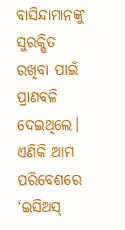ବାସିନ୍ଦାମାନଙ୍କୁ ସୁରକ୍ଷିତ ରଖିବା ପାଇଁ ପ୍ରାଣବଳି ଦେଇଥିଲେ। ଏଣିକି ଆମ ପରିବେଶରେ ‘ଇସିଅସ୍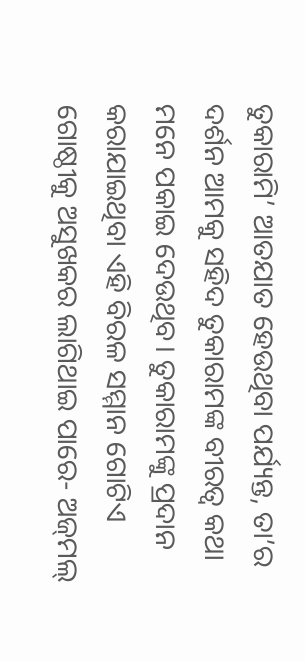ତୁକାରାମି’ ଆତଯାତ ହେଉଥିବା ପର୍ଯ୍ୟନ୍ତ, ତା’ର ଦର୍ଶନ ଆମକୁ ସହିଦ ତୁକାରାମଙ୍କ ବୀରତ୍ବ କଥା ମନେ ପକାଇ ଦେଉଥିବ। ତୁକାରାମଙ୍କୁ ପ୍ରଦାନ କରାଯାଇଥିବା ଏହି ବିରଳ ସମ୍ମାନ ଗୋଟିଏ ଗୋଷ୍ଠୀକୁ ଅସୁଖକର ଲାଗିଥାଇ ପାରେ- ଅଜ୍‌ମଲ୍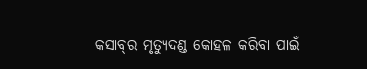କସାବ୍‌ର ମୃତ୍ୟୁଦଣ୍ଡ କୋହଳ କରିବା ପାଇଁ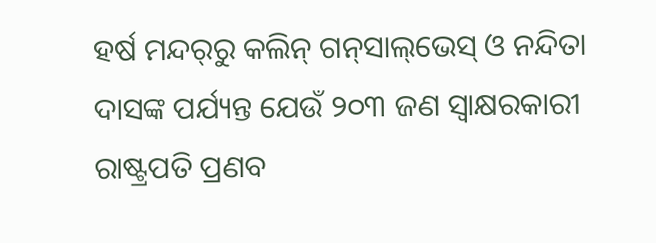ହର୍ଷ ମନ୍ଦର୍‌ରୁ କଲିନ୍ ଗନ୍‌ସାଲ୍‌ଭେସ୍ ଓ ନନ୍ଦିତା ଦାସଙ୍କ ପର୍ଯ୍ୟନ୍ତ ଯେଉଁ ୨୦୩ ଜଣ ସ୍ବାକ୍ଷରକାରୀ ରାଷ୍ଟ୍ରପତି ପ୍ରଣବ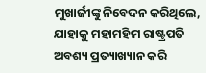ମୁଖାର୍ଜୀଙ୍କୁ ନିବେଦନ କରିଥିଲେ, ଯାହ‌ାକୁ ମହାମହିମ ରାଷ୍ଟ୍ରପତି ଅବଶ୍ୟ ପ୍ରତ୍ୟାଖ୍ୟାନ କରି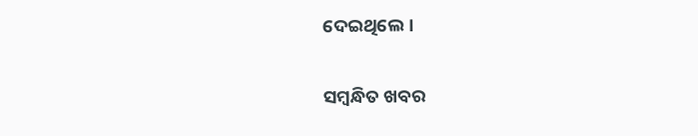ଦେଇଥିଲେ।

ସମ୍ବନ୍ଧିତ ଖବର